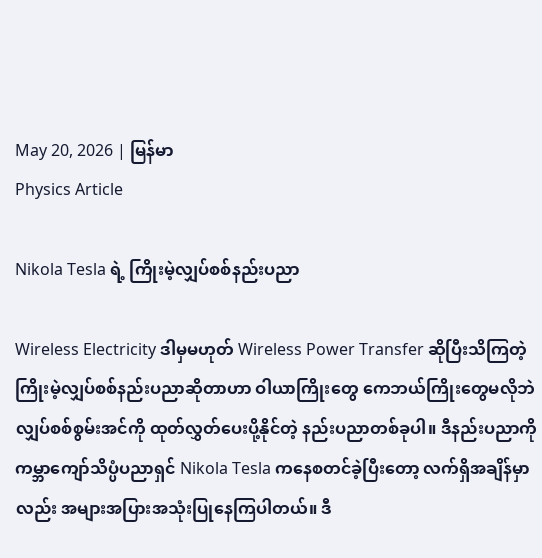May 20, 2026 | မြန်မာ
Physics Article

Nikola Tesla ရဲ့ ကြိုးမဲ့လျှပ်စစ်နည်းပညာ

Wireless Electricity ဒါမှမဟုတ် Wireless Power Transfer ဆိုပြီးသိကြတဲ့ ကြိုးမဲ့လျှပ်စစ်နည်းပညာဆိုတာဟာ ဝါယာကြိုးတွေ ကေဘယ်ကြိုးတွေမလိုဘဲ လျှပ်စစ်စွမ်းအင်ကို ထုတ်လွှတ်ပေးပို့နိုင်တဲ့ နည်းပညာတစ်ခုပါ။ ဒီနည်းပညာကို ကမ္ဘာကျော်သိပ္ပံပညာရှင် Nikola Tesla ကနေစတင်ခဲ့ပြီးတော့ လက်ရှိအချိန်မှာလည်း အများအပြားအသုံးပြုနေကြပါတယ်။ ဒီ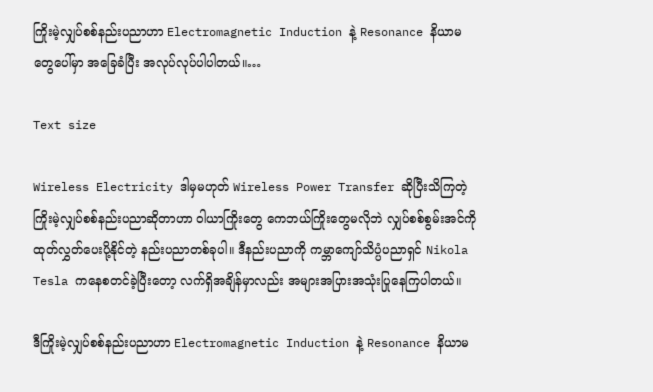ကြိုးမဲ့လျှပ်စစ်နည်းပညာဟာ Electromagnetic Induction နဲ့ Resonance နိယာမတွေပေါ်မှာ အခြေခံပြီး အလုပ်လုပ်ပါပါတယ်။…

Text size

Wireless Electricity ဒါမှမဟုတ် Wireless Power Transfer ဆိုပြီးသိကြတဲ့ ကြိုးမဲ့လျှပ်စစ်နည်းပညာဆိုတာဟာ ဝါယာကြိုးတွေ ကေဘယ်ကြိုးတွေမလိုဘဲ လျှပ်စစ်စွမ်းအင်ကို ထုတ်လွှတ်ပေးပို့နိုင်တဲ့ နည်းပညာတစ်ခုပါ။ ဒီနည်းပညာကို ကမ္ဘာကျော်သိပ္ပံပညာရှင် Nikola Tesla ကနေစတင်ခဲ့ပြီးတော့ လက်ရှိအချိန်မှာလည်း အများအပြားအသုံးပြုနေကြပါတယ်။

ဒီကြိုးမဲ့လျှပ်စစ်နည်းပညာဟာ Electromagnetic Induction နဲ့ Resonance နိယာမ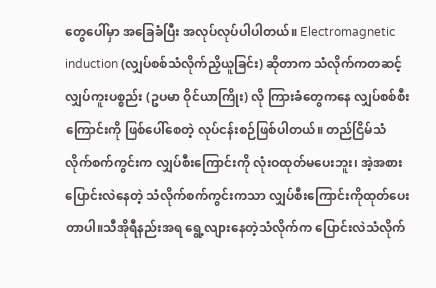တွေပေါ်မှာ အခြေခံပြီး အလုပ်လုပ်ပါပါတယ်။ Electromagnetic induction (လျှပ်စစ်သံလိုက်ညှိယူခြင်း) ဆိုတာက သံလိုက်ကတဆင့် လျှပ်ကူးပစ္စည်း (ဥပမာ ဝိုင်ယာကြိုး) လို ကြားခံတွေကနေ လျှပ်စစ်စီးကြောင်းကို ဖြစ်ပေါ်စေတဲ့ လုပ်ငန်းစဉ်ဖြစ်ပါတယ်။ တည်ငြိမ်သံလိုက်စက်ကွင်းက လျှပ်စီးကြောင်းကို လုံးဝထုတ်မပေးဘူး၊ အဲ့အစားပြောင်းလဲနေတဲ့ သံလိုက်စက်ကွင်းကသာ လျှပ်စီးကြောင်းကိုထုတ်ပေးတာပါ။သီအိုရီနည်းအရ ရွေ့လျားနေတဲ့သံလိုက်က ပြောင်းလဲသံလိုက်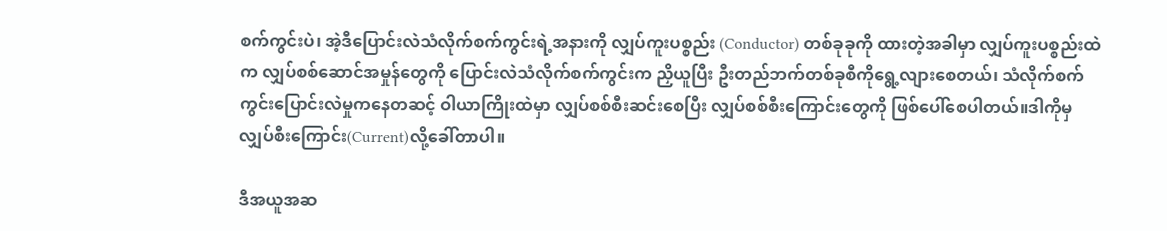စက်ကွင်းပဲ၊ အဲ့ဒီပြောင်းလဲသံလိုက်စက်ကွင်းရဲ့အနားကို လျှပ်ကူးပစ္စည်း (Conductor) တစ်ခုခုကို ထားတဲ့အခါမှာ လျှပ်ကူးပစ္စည်းထဲက လျှပ်စစ်ဆောင်အမှုန်တွေကို ပြောင်းလဲသံလိုက်စက်ကွင်းက ညှိယူပြီး ဦးတည်ဘက်တစ်ခုစီကိုရွေ့လျားစေတယ်၊ သံလိုက်စက်ကွင်းပြောင်းလဲမှုကနေတဆင့် ဝါယာကြိုးထဲမှာ လျှပ်စစ်စီးဆင်းစေပြီး လျှပ်စစ်စီး‌ကြောင်းတွေကို ဖြစ်ပေါ်စေပါတယ်။ဒါကိုမှ လျှပ်စီးကြောင်း(Current)လို့ခေါ်တာပါ။

ဒီအယူအဆ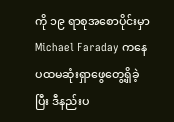ကို ၁၉ ရာစုအစောပိုင်းမှာ Michael Faraday ကနေ ပထမဆုံးရှာဖွေတွေ့ရှိခဲ့ပြီး ဒီနည်းပ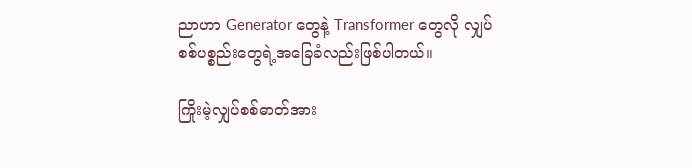ညာဟာ Generator တွေနဲ့ Transformer တွေလို လျှပ်စစ်ပစ္စည်းတွေရဲ့အခြေခံလည်းဖြစ်ပါတယ်။

ကြိုးမဲ့လျှပ်စစ်ဓာတ်အား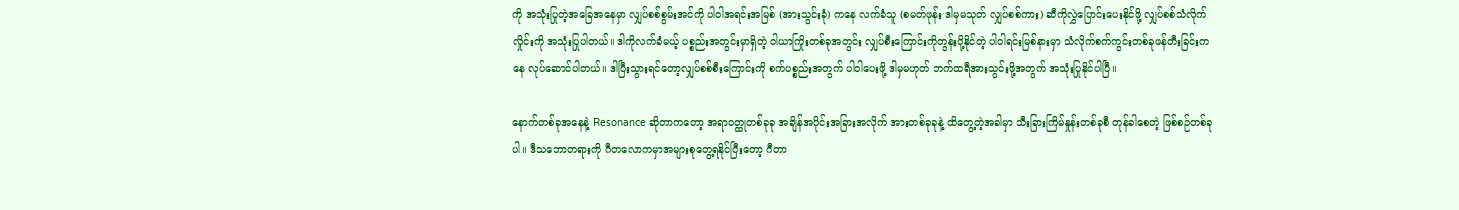ကို အသုံးပြုတဲ့အခြေအနေမှာ လျှပ်စစ်စွမ်းအင်ကို ပါဝါအရင်းအမြစ် (အားသွင်းခုံ) ကနေ လက်ခံသူ (စမတ်ဖုန်း ဒါမှမသုတ် လျှပ်စစ်ကား) ဆီကိုလွှဲပြောင်းပေးနိုင်ဖို့ လျှပ်စစ်သံလိုက်လှိုင်းကို အသုံးပြုပါတယ်။ ဒါကိုလက်ခံမယ့် ပစ္စည်းအတွင်းမှာရှိတဲ့ ဝါယာကြိုးတစ်ခုအတွင်း လျှပ်စီးကြောင်းကိုတွန်းပို့နိုင်တဲ့ ပါဝါရင်းမြစ်နားမှာ သံလိုက်စက်ကွင်းတစ်ခုဖန်တီးခြင်းကနေ လုပ်ဆောင်ပါတယ်။ ဒါပြီးသွားရင်တော့လျှပ်စစ်စီးကြောင်းကို စက်ပစ္စည်းအတွက် ပါဝါပေးဖို့ ဒါမှမဟုတ် ဘက်ထရီအားသွင်းဖို့အတွက် အသုံးပြုနိုင်ပါပြီ။

နောက်တစ်ခု‌အနေနဲ့ Resonance ဆိုတာကတော့ အရာ၀တ္ထုတစ်ခုခု အချိန်အပိုင်းအခြားအလိုက် အားတစ်ခုခုနဲ့ ထိတွေ့တဲ့အခါမှာ သီးခြားကြိမ်နှုန်းတစ်ခုစီ တုန်ခါစေတဲ့ ဖြစ်စဉ်တစ်ခုပါ။ ဒီသဘောတရားကို ဂီတလောကမှာအများစုတွေ့ရနိုင်ပြီးတော့ ဂီတာ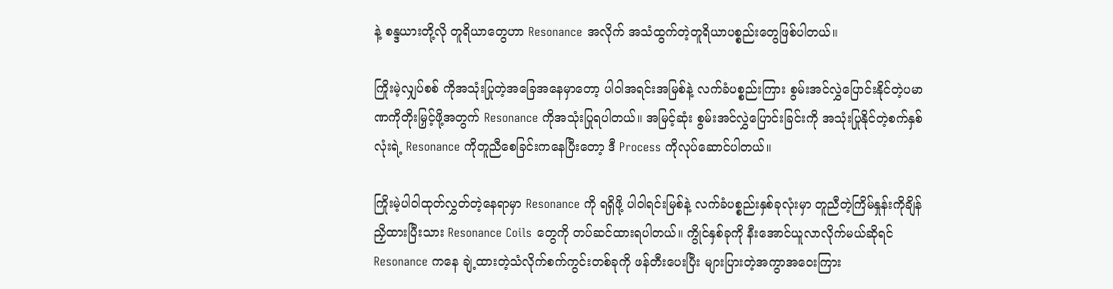နဲ့ စန္ဒယားတို့လို တူရိယာတွေဟာ Resonance အလိုက် အသံထွက်တဲ့တူရိယာပစ္စည်းတွေဖြစ်ပါတယ်။

ကြိုးမဲ့လျှပ်စစ် ကိုအသုံးပြုတဲ့အခြေအနေမှာတော့ ပါဝါအရင်းအမြစ်နဲ့ လက်ခံပစ္စည်းကြား စွမ်းအင်လွှဲပြောင်းနိုင်တဲ့ပမာဏကိုတိုးမြှင့်ဖို့အတွက် Resonance ကိုအသုံးပြုရပါတယ်။ အမြင့်‌ဆုံး စွမ်းအင်လွှဲပြောင်းခြင်းကို အသုံးပြုနိုင်တဲ့စက်နှစ်လုံးရဲ့ Resonance ကိုတူညီစေခြင်းကနေပြီးတော့ ဒီ Process ကိုလုပ်ဆောင်ပါတယ်။

ကြိုးမဲ့ပါဝါထုတ်လွှတ်တဲ့နေရာမှာ Resonance ကို ရရှိဖို့ ပါဝါရင်းမြစ်နဲ့ လက်ခံပစ္စည်းနှစ်ခုလုံးမှာ တူညီတဲ့ကြိမ်နှုန်းကိုချိန်ညှိထားပြီးသား Resonance Coils တွေကို တပ်ဆင်ထားရပါတယ်။ ကွိုင်နှစ်ခုကို နီးအောင်ယူလာလိုက်မယ်ဆိုရင် Resonance ကနေ ချဲ့ထားတဲ့သံလိုက်စက်ကွင်းတစ်ခုကို ဖန်တီးပေးပြီး များပြားတဲ့အကွာအဝေးကြား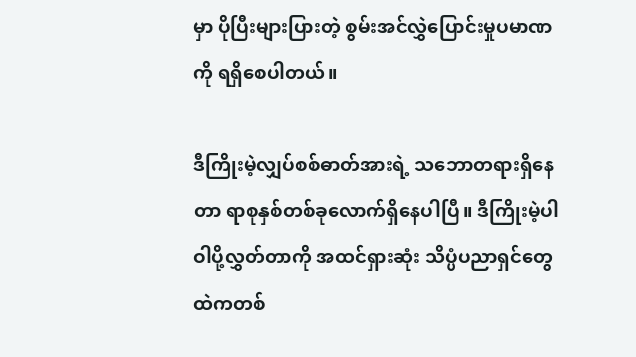မှာ ပိုပြီးများပြားတဲ့ စွမ်းအင်လွှဲပြောင်းမှုပမာဏကို ရရှိစေပါတယ်။

ဒီကြိုးမဲ့လျှပ်စစ်ဓာတ်အားရဲ့ သဘောတရားရှိနေတာ ရာစုနှစ်တစ်ခုလောက်ရှိနေပါပြီ။ ဒီကြိုးမဲ့ပါဝါပို့လွှတ်တာကို အထင်ရှားဆုံး သိပ္ပံပညာရှင်တွေထဲကတစ်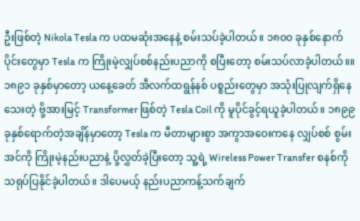ဦးဖြစ်တဲ့ Nikola Tesla က ပထမဆုံးအနေနဲ့ စမ်းသပ်ခဲ့ပါတယ်။ ၁၈၀၀ ခုနှစ်နောက်ပိုင်းတွေမှာ Tesla က ကြိုးမဲ့လျှပ်စစ်နည်းပညာကို စပြီးတော့ စမ်းသပ်လာခဲ့ပါတယ်။။ ၁၈၉၁ ခုနှစ်မှာတော့ ယနေ့ခေတ် အီလက်ထရွန်နစ် ပစ္စည်းတွေမှာ အသုံးပြုလျက်ရှိနေသေးတဲ့ ဗို့အားမြင့် Transformer ဖြစ်တဲ့ Tesla Coil ကို မူပိုင်ခွင့်ရယူခဲ့ပါတယ်။ ၁၈၉၉ ခုနှစ်ရောက်တဲ့အချိန်မှာတော့ Tesla က မီတာများစွာ အကွာအဝေးကနေ လျှပ်စစ် စွမ်းအင်ကို ကြိုးမဲ့နည်းပညာနဲ့ ပို့လွှတ်ခဲ့ပြီးတော့ သူ့ရဲ့ Wireless Power Transfer စနစ်ကို သရုပ်ပြနိုင်ခဲ့ပါတယ်။ ဒါပေမယ့် နည်းပညာကန့်သက်ချက်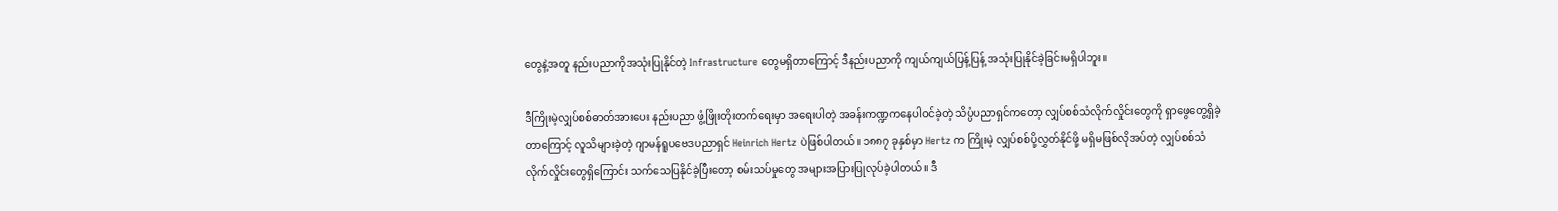တွေနဲ့အတူ နည်းပညာကိုအသုံးပြုနိုင်တဲ့ Infrastructure တွေမရှိတာကြောင့် ဒီနည်းပညာကို ကျယ်ကျယ်ပြန့်ပြန့် အသုံးပြုနိုင်ခဲ့ခြင်းမရှိပါဘူး။

ဒီကြိုးမဲ့လျှပ်စစ်ဓာတ်အားပေး နည်းပညာ ဖွံ့ဖြိုးတိုးတက်ရေးမှာ ‌အရေးပါတဲ့ အခန်းကဏ္ဍကနေပါဝင်ခဲ့တဲ့ သိပ္ပံပညာရှင်ကတော့ လျှပ်စစ်သံလိုက်လှိုင်းတွေကို ရှာဖွေတွေ့ရှိခဲ့တာကြောင့် လူသိများခဲ့တဲ့ ဂျာမန်ရူပဗေဒပညာရှင် Heinrich Hertz ပဲဖြစ်ပါတယ်။ ၁၈၈၇ ခုနှစ်မှာ Hertz က ကြိုးမဲ့ လျှပ်စစ်ပို့လွှတ်နိုင်ဖို့ မရှိမဖြစ်လိုအပ်တဲ့ လျှပ်စစ်သံလိုက်လှိုင်းတွေရှိကြောင်း သက်သေပြနိုင်ခဲ့ပြီးတော့ စမ်းသပ်မှုတွေ အများအပြားပြုလုပ်ခဲ့ပါတယ်။ ဒီ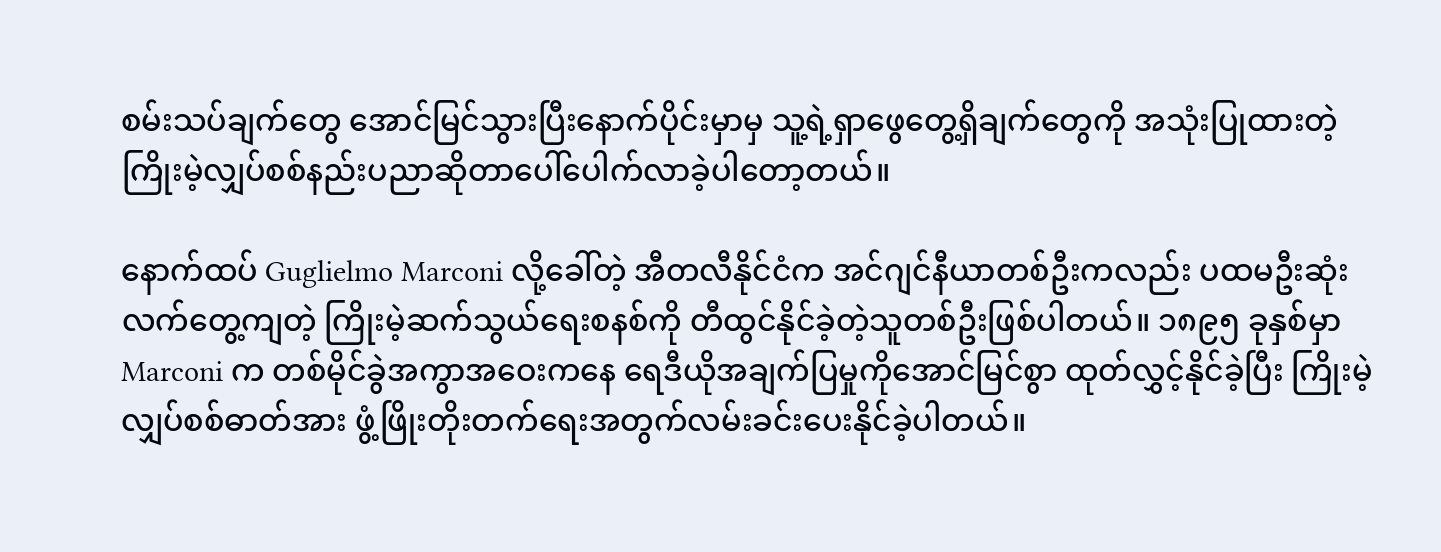စမ်းသပ်ချက်တွေ အောင်မြင်သွားပြီးနောက်ပိုင်းမှာမှ သူ့ရဲ့ရှာဖွေတွေ့ရှိချက်တွေကို အသုံးပြုထားတဲ့ ကြိုးမဲ့လျှပ်စစ်နည်းပညာဆိုတာပေါ်ပေါက်လာခဲ့ပါတော့တယ်။

နောက်ထပ် Guglielmo Marconi လို့ခေါ်တဲ့ အီတလီနိုင်ငံက အင်ဂျင်နီယာတစ်ဦးကလည်း ပထမဦး‌ဆုံး လက်တွေ့ကျတဲ့ ကြိုးမဲ့ဆက်သွယ်ရေးစနစ်ကို တီထွင်နိုင်ခဲ့တဲ့သူတစ်ဦးဖြစ်ပါတယ်။ ၁၈၉၅ ခုနှစ်မှာ Marconi က တစ်မိုင်ခွဲအကွာအဝေးကနေ ရေဒီယိုအချက်ပြမှုကိုအောင်မြင်စွာ ထုတ်လွှင့်နိုင်ခဲ့ပြီး ကြိုးမဲ့လျှပ်စစ်ဓာတ်အား ဖွံ့ဖြိုးတိုးတက်ရေးအတွက်လမ်းခင်းပေးနိုင်ခဲ့ပါတယ်။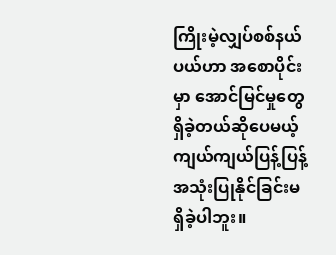ကြိုးမဲ့လျှပ်စစ်နယ်ပယ်ဟာ အစောပိုင်းမှာ အောင်မြင်မှုတွေရှိခဲ့တယ်ဆိုပေမယ့် ကျယ်ကျယ်ပြန့်ပြန့် အသုံးပြုနိုင်ခြင်းမရှိခဲ့ပါဘူး။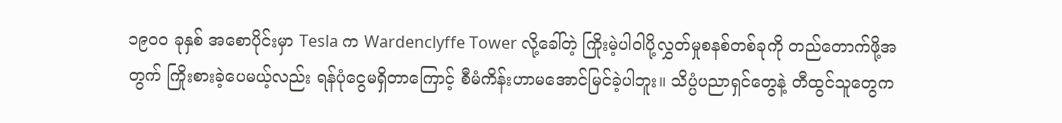၁၉၀၀ ခုနှစ် အစောပိုင်းမှာ Tesla က Wardenclyffe Tower လို့ခေါ်တဲ့ ကြိုးမဲ့ပါဝါပို့လွှတ်မှုစနစ်တစ်ခုကို တည်တောက်ဖို့အတွက် ကြိုးစားခဲ့ပေမယ့်လည်း ရန်ပုံငွေမရှိတာကြောင့် စီမံကိန်းဟာမအောင်မြင်ခဲ့ပါဘူး။ သိပ္ပံပညာရှင်တွေနဲ့ တီထွင်သူတွေက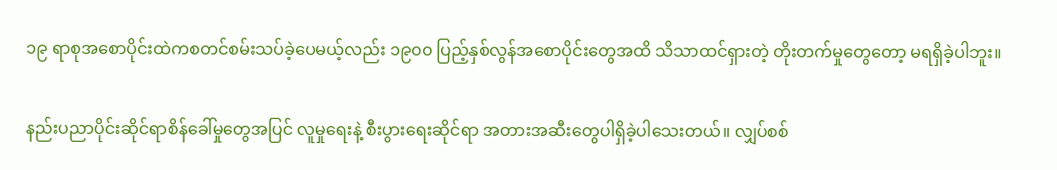၁၉ ရာစုအစောပိုင်းထဲကစတင်စမ်းသပ်ခဲ့ပေမယ့်လည်း ၁၉၀၀ ပြည့်နှစ်လွန်အစောပိုင်းတွေအထိ သိသာထင်ရှားတဲ့ တိုးတက်မှုတွေတော့ မရရှိခဲ့ပါဘူး။

နည်းပညာပိုင်းဆိုင်ရာစိန်ခေါ်မှုတွေအပြင် လူမှုရေးနဲ့ စီးပွားရေးဆိုင်ရာ အတားအဆီးတွေပါရှိခဲ့ပါသေးတယ်။ လျှပ်စစ်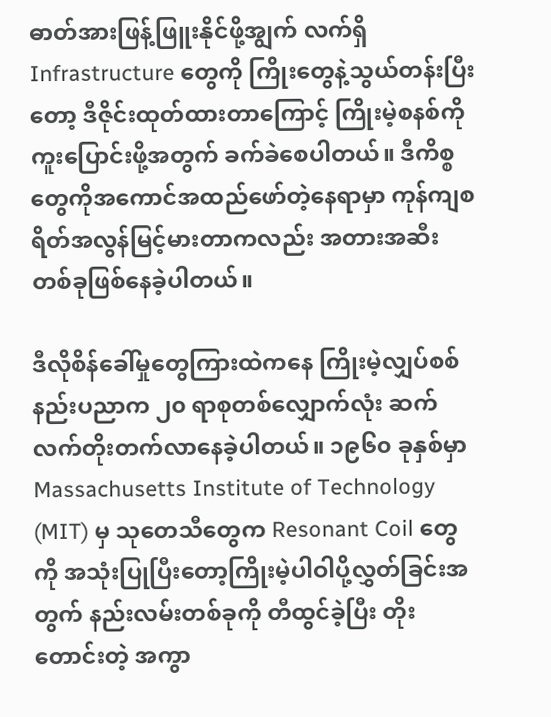ဓာတ်အားဖြန့်ဖြူးနိုင်ဖို့အျွက် လက်ရှိ Infrastructure တွေကို ကြိုးတွေနဲ့သွယ်တန်းပြီးတော့ ဒီဇိုင်းထုတ်ထားတာကြောင့် ကြိုးမဲ့စနစ်ကိုကူး‌ပြောင်းဖို့အတွက် ခက်ခဲစေပါတယ်။ ဒီကိစ္စတွေကို‌အကောင်အထည်ဖော်တဲ့နေရာမှာ ကုန်ကျစရိတ်အလွန်မြင့်မားတာကလည်း အတားအဆီးတစ်ခုဖြစ်‌နေခဲ့ပါတယ်။

ဒီလိုစိန်ခေါ်မှုတွေကြားထဲကနေ ကြိုးမဲ့လျှပ်စစ်နည်းပညာက ၂၀ ရာစုတစ်လျှောက်လုံး ဆက်လက်တိုးတက်လာနေခဲ့ပါတယ်။ ၁၉၆၀ ခုနှစ်မှာ Massachusetts Institute of Technology (MIT) မှ သုတေသီတွေက Resonant Coil တွေကို အသုံးပြုပြီးတော့ကြိုးမဲ့ပါဝါပို့လွှတ်ခြင်းအတွက် နည်းလမ်းတစ်ခုကို တီထွင်ခဲ့ပြီး‌ တိုးတောင်းတဲ့ အကွာ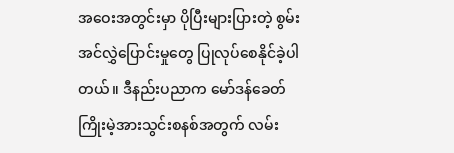အဝေးအတွင်းမှာ ပိုပြီးများပြားတဲ့ စွမ်းအင်လွှဲပြောင်းမှုတွေ ပြုလုပ်စေနိုင်ခဲ့ပါတယ်။ ဒီနည်းပညာက မော်ဒန်ခေတ် ကြိုးမဲ့အားသွင်းစနစ်အတွက် လမ်း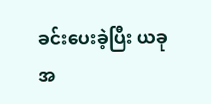ခင်းပေးခဲ့ပြီး ယခုအ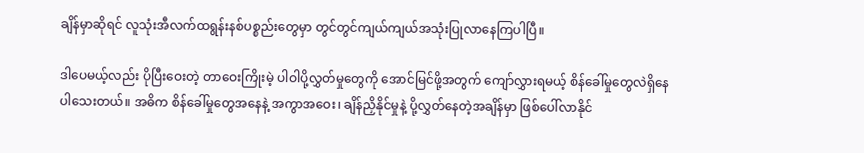ချိန်မှာဆိုရင် လူသုံးအီလက်ထရွန်းနစ်ပစ္စည်းတွေမှာ တွင်တွင်ကျယ်ကျယ်အသုံးပြုလာနေကြပါပြီ။

ဒါပေမယ့်လည်း ပိုပြီးဝေးတဲ့ တာဝေးကြိုးမဲ့ ပါဝါပို့လွှတ်မှုတွေကို အောင်မြင်ဖို့အတွက် ကျော်လွှားရမယ့် စိန်ခေါ်မှုတွေလဲရှိနေပါသေးတယ်။ အဓိက စိန်ခေါ်မှုတွေအနေနဲ့ အကွာအဝေး၊ ချိန်ညှိနိုင်မှုနဲ့ ပို့လွှတ်နေတဲ့အချိန်မှာ ဖြစ်ပေါ်လာနိုင်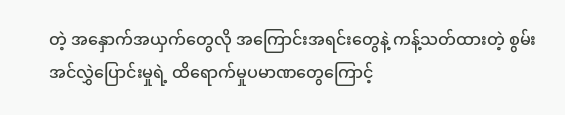တဲ့ အနှောက်အယှက်တွေလို အကြောင်းအရင်းတွေနဲ့ ကန့်သတ်ထားတဲ့ စွမ်းအင်လွှဲပြောင်းမှုရဲ့ ထိရောက်မှုပမာဏတွေကြောင့်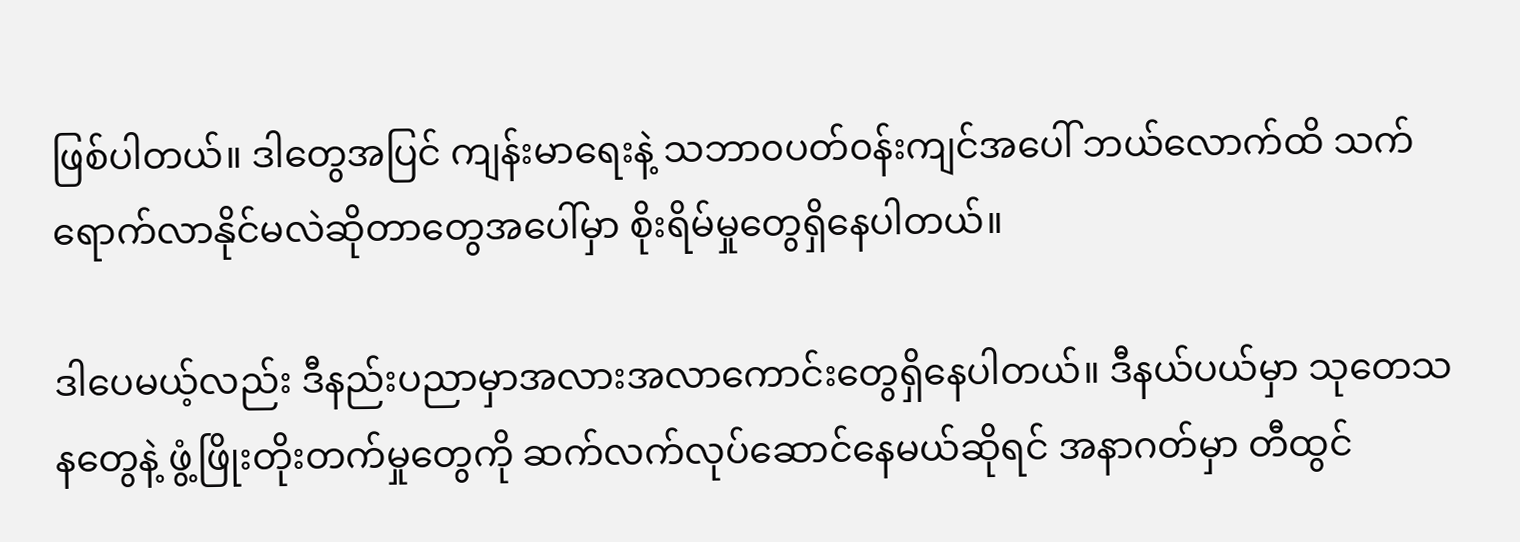ဖြစ်ပါတယ်။ ဒါတွေအပြင် ကျန်းမာရေးနဲ့ သဘာ၀ပတ်၀န်းကျင်အပေါ် ဘယ်လောက်ထိ သက်ရောက်လာနိုင်မလဲဆိုတာတွေအပေါ်မှာ စိုးရိမ်မှုတွေရှိနေပါတယ်။

ဒါပေမယ့်လည်း ဒီနည်းပညာမှာအလားအလာကောင်းတွေရှိနေပါတယ်။ ဒီနယ်ပယ်မှာ သုတေသနတွေနဲ့ ဖွံ့ဖြိုးတိုးတက်မှုတွေကို ဆက်လက်လုပ်ဆောင်နေမယ်ဆိုရင် အနာဂတ်မှာ တီထွင်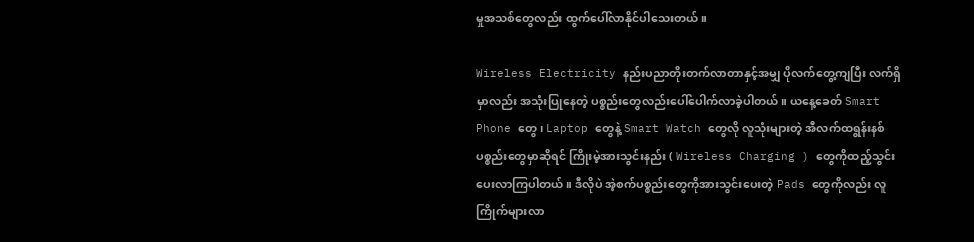မှုအသစ်တွေလည်း ထွက်ပေါ်လာနိုင်ပါသေးတယ်။

Wireless Electricity နည်းပညာတိုးတက်လာတာနှင့်အမျှ ပိုလက်တွေ့ကျပြီး လက်ရှိမှာလည်း အသုံးပြုနေတဲ့ ပစ္စည်းတွေလည်းပေါ်ပေါက်လာခဲ့ပါတယ်။ ယနေ့ခေတ် Smart Phone တွေ၊ Laptop တွေနဲ့ Smart Watch တွေလို လူသုံးများတဲ့ အီလက်ထရွန်းနစ်ပစ္စည်းတွေမှာဆိုရင် ကြိုးမဲ့အားသွင်းနည်း ( Wireless Charging ) တွေကိုထည့်သွင်းပေးလာကြပါတယ်။ ဒီလိုပဲ အဲ့စက်ပစ္စည်းတွေကိုအားသွင်းပေးတဲ့ Pads တွေကိုလည်း လူကြိုက်များလာ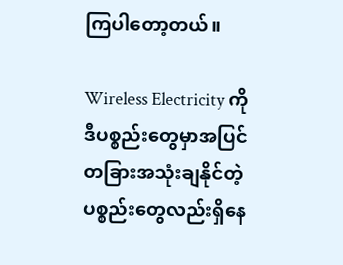ကြပါတော့တယ်။

Wireless Electricity ကို ဒီပစ္စည်းတွေမှာအပြင် တခြားအသုံးချနိုင်တဲ့ ပစ္စည်းတွေလည်းရှိနေ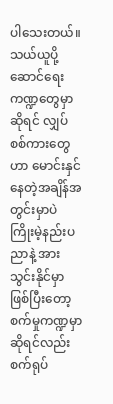ပါသေးတယ်။ သယ်ယူပို့ဆောင်ရေးကဏ္ဍတွေမှာဆိုရင် လျှပ်စစ်ကားတွေဟာ မောင်းနှင်နေတဲ့အချိန်အတွင်းမှာပဲ ကြိုးမဲ့နည်းပညာနဲ့ အားသွင်းနိုင်မှာဖြစ်ပြီးတော့ စက်မှုကဏ္ဍမှာဆိုရင်လည်း စက်ရုပ်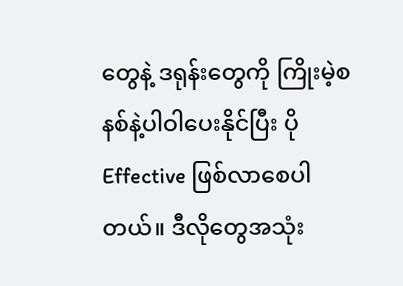တွေနဲ့ ဒရုန်းတွေကို ကြိုးမဲ့စနစ်နဲ့ပါဝါပေးနိုင်ပြီး ပို Effective ဖြစ်လာစေပါတယ်။ ဒီလိုတွေအသုံး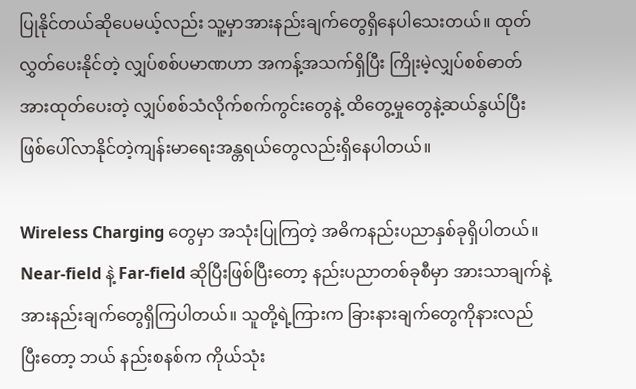ပြုနိုင်တယ်ဆိုပေမယ့်လည်း သူ့မှာအားနည်းချက်တွေရှိနေပါသေးတယ်။ ထုတ်လွှတ်ပေးနိုင်တဲ့ လျှပ်စစ်ပမာဏဟာ အကန့်အသက်ရှိပြီး ကြိုးမဲ့လျှပ်စစ်ဓာတ်အားထုတ်ပေးတဲ့ လျှပ်စစ်သံလိုက်စက်ကွင်းတွေနဲ့ ထိတွေ့မှုတွေနဲ့ဆယ်နွယ်ပြီး ဖြစ်ပေါ်လာနိုင်တဲ့ကျန်းမာရေးအန္တရယ်တွေလည်းရှိနေပါတယ်။

Wireless Charging တွေမှာ အသုံးပြုကြတဲ့ အဓိကနည်းပညာနှစ်ခုရှိပါတယ်။ Near-field နဲ့ Far-field ဆိုပြီးဖြစ်ပြီးတော့ နည်းပညာတစ်ခုစီမှာ အားသာချက်နဲ့ အားနည်းချက်တွေရှိကြပါတယ်။ သူတို့ရဲ့ကြားက ခြားနားချက်တွေကိုနားလည်ပြီးတော့ ဘယ် နည်းစနစ်က ကိုယ်သုံး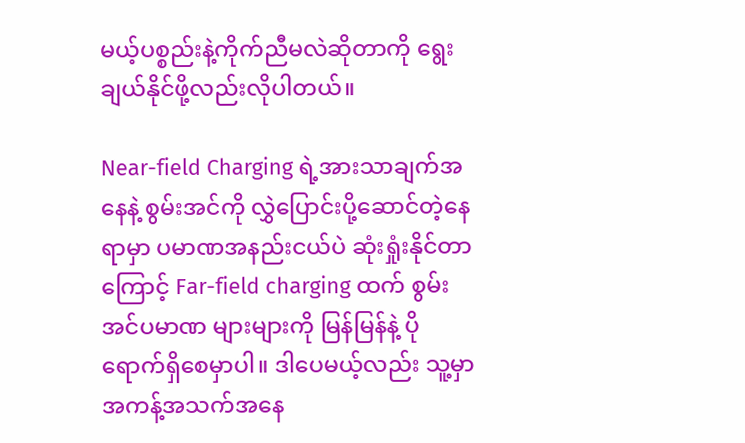မယ့်ပစ္စည်းနဲ့ကိုက်ညီမလဲဆိုတာကို ရွေးချယ်နိုင်ဖို့လည်းလိုပါတယ်။

Near-field Charging ရဲ့အားသာချက်အနေနဲ့ စွမ်းအင်ကို လွှဲပြောင်းပို့ဆောင်တဲ့နေရာမှာ ပမာဏအနည်းငယ်ပဲ ဆုံးရှုံးနိုင်တာကြောင့် Far-field charging ထက် စွမ်းအင်ပမာဏ များများကို မြန်မြန်နဲ့ ပိုရောက်ရှိစေမှာပါ။ ဒါပေမယ့်လည်း သူ့မှာအကန့်အသက်အနေ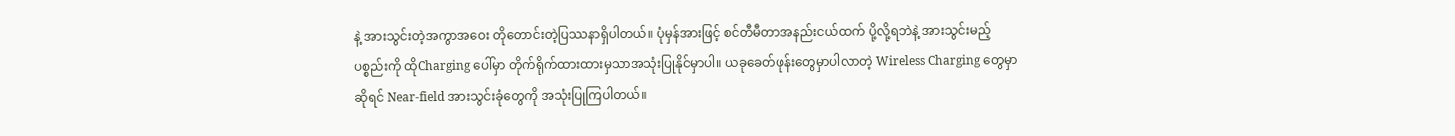နဲ့ အားသွင်းတဲ့အကွာအဝေး တိုတောင်းတဲ့ပြဿနာရှိပါတယ်။ ပုံမှန်အားဖြင့် စင်တီမီတာအနည်းငယ်ထက် ပို့လို့ရဘဲနဲ့ အားသွင်းမည့်ပစ္စည်းကို ထိုCharging ပေါ်မှာ တိုက်ရိုက်ထားထားမှသာအသုံးပြုနိုင်မှာပါ။ ယခုခေတ်ဖုန်းတွေမှာပါလာတဲ့ Wireless Charging တွေမှာဆိုရင် Near-field အားသွင်းခုံတွေကို အသုံးပြုကြပါတယ်။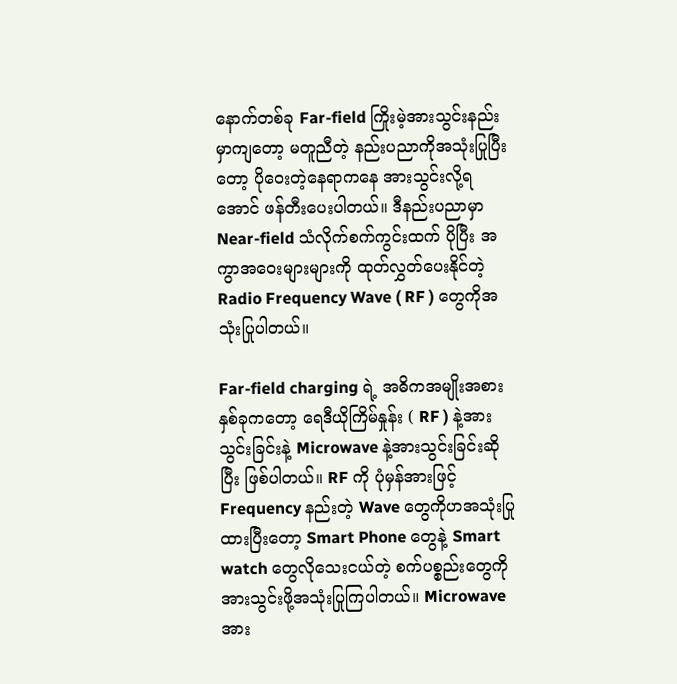နောက်တစ်ခု Far-field ကြိုးမဲ့အားသွင်းနည်းမှာကျတော့ မတူညီတဲ့ နည်းပညာကိုအသုံးပြုပြီးတော့ ပိုဝေးတဲ့နေရာကနေ အားသွင်းလို့ရအောင် ဖန်တီးပေးပါတယ်။ ဒီနည်းပညာမှာ Near-field သံလိုက်စက်ကွင်းထက် ပိုပြီး အကွာအဝေးများများကို ထုတ်လွှတ်ပေးနိုင်တဲ့ Radio Frequency Wave ( RF ) တွေကိုအသုံးပြုပါတယ်။

Far-field charging ရဲ့ အဓိကအမျိုးအစားနှစ်ခုကတော့ ရေဒီယိုကြိမ်နှုန်း ( RF ) နဲ့အားသွင်းခြင်းနဲ့ Microwave နဲ့အားသွင်းခြင်းဆိုပြီး ဖြစ်ပါတယ်။ RF ကို ပုံမှန်အားဖြင့် Frequency နည်းတဲ့ Wave တွေကိုဟအသုံးပြုထားပြီးတော့ Smart Phone တွေနဲ့ Smart watch တွေလိုသေးငယ်တဲ့ စက်ပစ္စည်းတွေကို အားသွင်းဖို့အသုံးပြုကြပါတယ်။ Microwave အား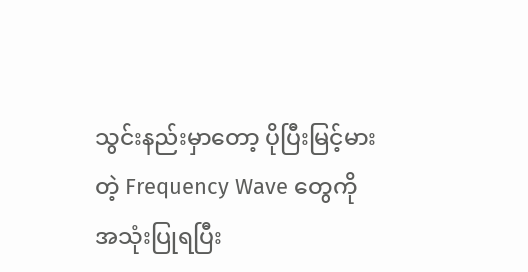သွင်းနည်းမှာတော့ ပိုပြီးမြင့်မားတဲ့ Frequency Wave တွေကိုအသုံးပြုရပြီး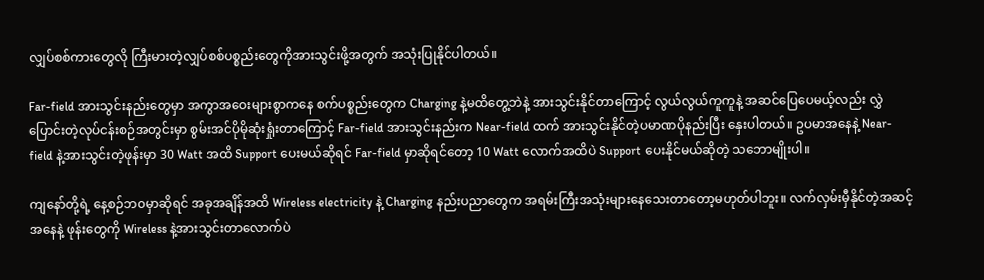လျှပ်စစ်ကားတွေလို ကြီးမားတဲ့လျှပ်စစ်ပစ္စည်းတွေကိုအားသွင်းဖို့အတွက် အသုံးပြုနိုင်ပါတယ်။

Far-field အားသွင်းနည်းတွေမှာ အကွာအဝေးများစွာကနေ စက်ပစ္စည်းတွေက Charging နဲ့မထိတွေ့ဘဲနဲ့ အားသွင်းနိုင်တာကြောင့် လွယ်လွယ်ကူကူနဲ့ အဆင်ပြေပေမယ့်လည်း လွှဲပြောင်းတဲ့လုပ်ငန်းစဉ်အတွင်းမှာ စွမ်းအင်ပိုမိုဆုံးရှုံးတာကြောင့် Far-field အားသွင်းနည်းက Near-field ထက် အားသွင်းနိုင်တဲ့ပမာဏပိုနည်းပြီး နှေးပါတယ်။ ဥပမာအနေနဲ့ Near-field နဲ့အားသွင်းတဲ့ဖုန်းမှာ 30 Watt အထိ Support ပေးမယ်ဆိုရင် Far-field မှာဆိုရင်တော့ 10 Watt လောက်အထိပဲ Support ပေးနိုင်မယ်ဆိုတဲ့ သဘောမျိုးပါ။

ကျနော်တို့ရဲ့ နေ့စဉ်ဘ၀မှာဆိုရင် အခုအချိန်အထိ Wireless electricity နဲ့ Charging နည်းပညာတွေက အရမ်းကြီးအသုံးများနေသေးတာတော့မဟုတ်ပါဘူး။ လက်လှမ်းမှီနိုင်တဲ့အဆင့်အနေနဲ့ ဖုန်းတွေကို Wireless နဲ့အားသွင်းတာလောက်ပဲ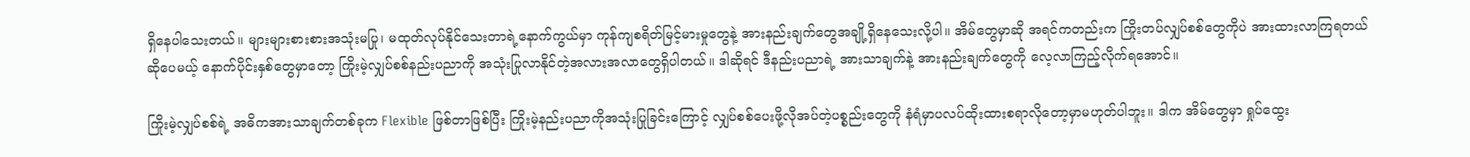ရှိနေပါသေးတယ်။ များများစားစားအသုံးမပြု၊ မထုတ်လုပ်နိုင်သေးတာရဲ့နောက်ကွယ်မှာ ကုန်ကျစရိတ်မြင့်မားမှုတွေနဲ့ အားနည်းချက်တွေအချို့ရှိနေသေးလို့ပါ။ အိမ်တွေမှာဆို အရင်ကတည်းက ကြိုးတပ်လျှပ်စစ်တွေကိုပဲ အားထားလာကြရတယ်ဆိုပေမယ့် နောက်ပိုင်းနှစ်တွေမှာတော့ ကြိုးမဲ့လျှပ်စစ်နည်းပညာကို အသုံးပြုလာနိုင်တဲ့အလားအလာတွေရှိပါတယ်။ ဒါဆိုရင် ဒီနည်းပညာရဲ့ အားသာချက်နဲ့ အားနည်းချက်တွေကို လေ့လာကြည့်လိုက်ရအောင်။

ကြိုးမဲ့လျှပ်စစ်ရဲ့ အဓိကအားသာချက်တစ်ခုက Flexible ဖြစ်တာဖြစ်ပြီး ကြိုးမဲ့နည်းပညာကိုအသုံးပြုခြင်းကြောင့် လျှပ်စစ်ပေးဖို့လိုအပ်တဲ့ပစ္စည်းတွေကို နံရံမှာပလပ်ထိုးထားစရာ‌လိုတော့မှာမဟုတ်ပါဘူး။ ဒါက အိမ်တွေမှာ ရှုပ်ထွေး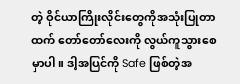တဲ့ ဝိုင်ယာကြိုးလိုင်းတွေကိုအသုံးပြုတာထက် တော်တော်လေးကို လွယ်ကူသွားစေမှာပါ။ ဒါ့အပြင်ကို Safe ဖြစ်တဲ့အ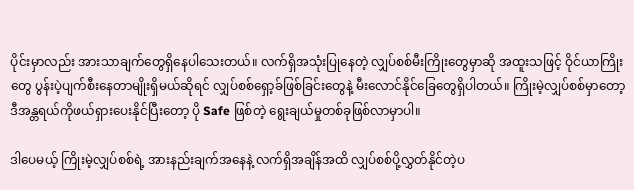ပိုင်းမှာလည်း အားသာချက်တွေရှိနေပါသေးတယ်။ လက်ရှိအသုံးပြုနေတဲ့ လျှပ်စစ်မီးကြိုးတွေမှာဆို အထူးသဖြင့် ဝိုင်ယာကြိုးတွေ ပွန်းပဲ့ပျက်စီးနေတာမျိုးရှိမယ်ဆိုရင် လျှပ်စစ်ရှော့ခ်ဖြစ်ခြင်းတွေနဲ့ မီးလောင်နိုင်ခြေတွေရှိပါတယ်။ ကြိုးမဲ့လျှပ်စစ်မှာတော့ ဒီအန္တရယ်ကိုဖယ်ရှားပေးနိုင်ပြီးတော့ ပို Safe ဖြစ်တဲ့ ရွေးချယ်မှုတစ်ခုဖြစ်လာမှာပါ။

ဒါပေမယ့် ကြိုးမဲ့လျှပ်စစ်ရဲ့ အားနည်းချက်အနေနဲ့ လက်ရှိအချိန်အထိ လျှပ်စစ်ပို့လွှတ်နိုင်တဲ့ပ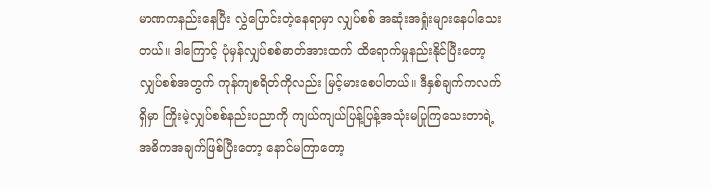မာဏကနည်းနေပြီး လွှဲပြောင်းတဲ့နေရာမှာ လျှပ်စစ် အဆုံးအရှုံးများနေပါသေးတယ်။ ဒါကြောင့် ပုံမှန်လျှပ်စစ်ဓာတ်အားထက် ထိရောက်မှုနည်းနိုင်ပြီးတော့ လျှပ်စစ်အတွက် ကုန်ကျစရိတ်ကိုလည်း မြင့်မားစေပါတယ်။ ဒီနှစ်ချက်ကလက်ရှိမှာ ကြိုးမဲ့လျှပ်စစ်နည်းပညာကို ကျယ်ကျယ်ပြန့်ပြန့်အသုံးမပြုကြသေးတာရဲ့ အဓိကအချက်ဖြစ်ပြီးတော့ နောင်မကြာတော့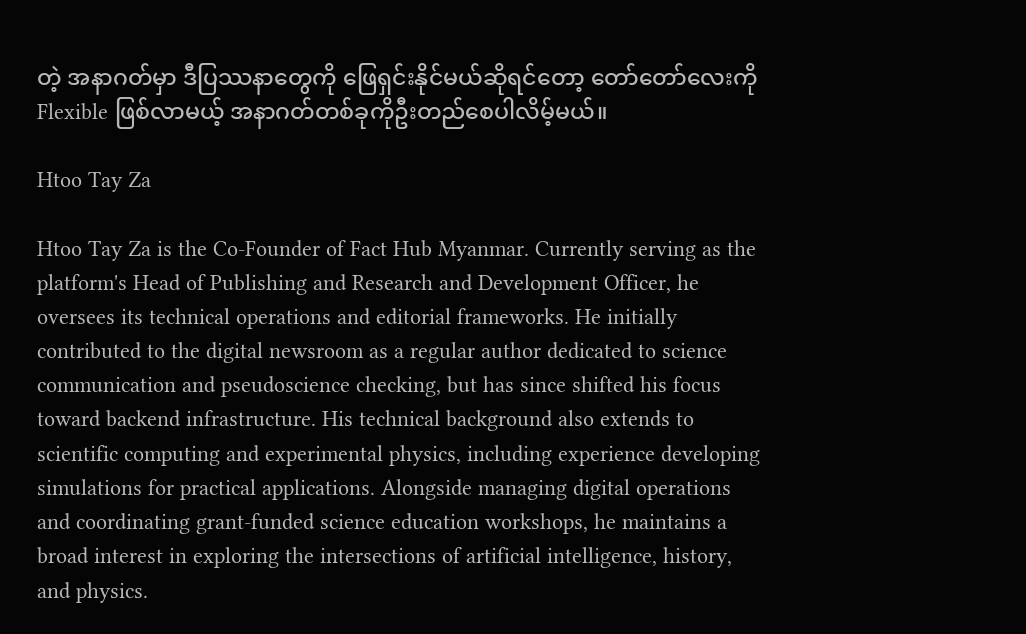တဲ့ အနာဂတ်မှာ ဒီပြဿနာတွေကို ဖြေရှင်းနိုင်မယ်ဆိုရင်တော့ တော်တော်လေးကို Flexible ဖြစ်လာမယ့် အနာဂတ်တစ်ခုကိုဦးတည်စေပါလိမ့်မယ်။

Htoo Tay Za

Htoo Tay Za is the Co-Founder of Fact Hub Myanmar. Currently serving as the platform's Head of Publishing and Research and Development Officer, he oversees its technical operations and editorial frameworks. He initially contributed to the digital newsroom as a regular author dedicated to science communication and pseudoscience checking, but has since shifted his focus toward backend infrastructure. His technical background also extends to scientific computing and experimental physics, including experience developing simulations for practical applications. Alongside managing digital operations and coordinating grant-funded science education workshops, he maintains a broad interest in exploring the intersections of artificial intelligence, history, and physics.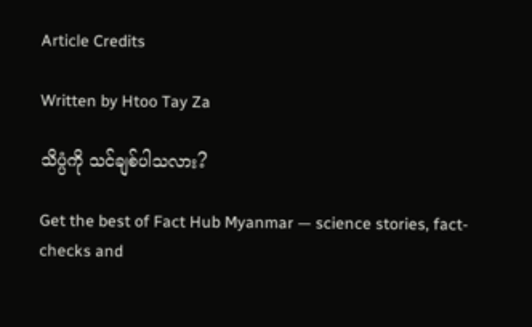Article Credits

Written by Htoo Tay Za

သိပ္ပံကို သင်ချစ်ပါသလား?

Get the best of Fact Hub Myanmar — science stories, fact-checks and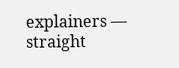explainers — straight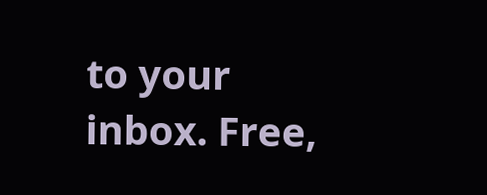to your inbox. Free,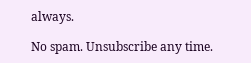always.

No spam. Unsubscribe any time.